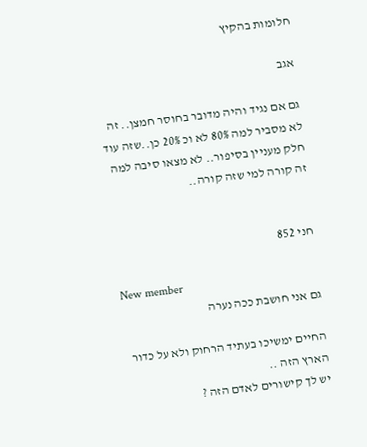חלומות בהקיץ

אגב

גם אם נגיד והיה מדובר בחוסר חמצן.. זה לא מסביר למה 80% לא וכ 20% כן..שזה עוד חלק מעניין בסיפור.. לא מצאו סיבה למה זה קורה למי שזה קורה..


חני 852

New member
גם אני חושבת ככה נערה

החיים ימשיכו בעתיד הרחוק ולא על כדור הארץ הזה ..
יש לך קישורים לאדם הזה ?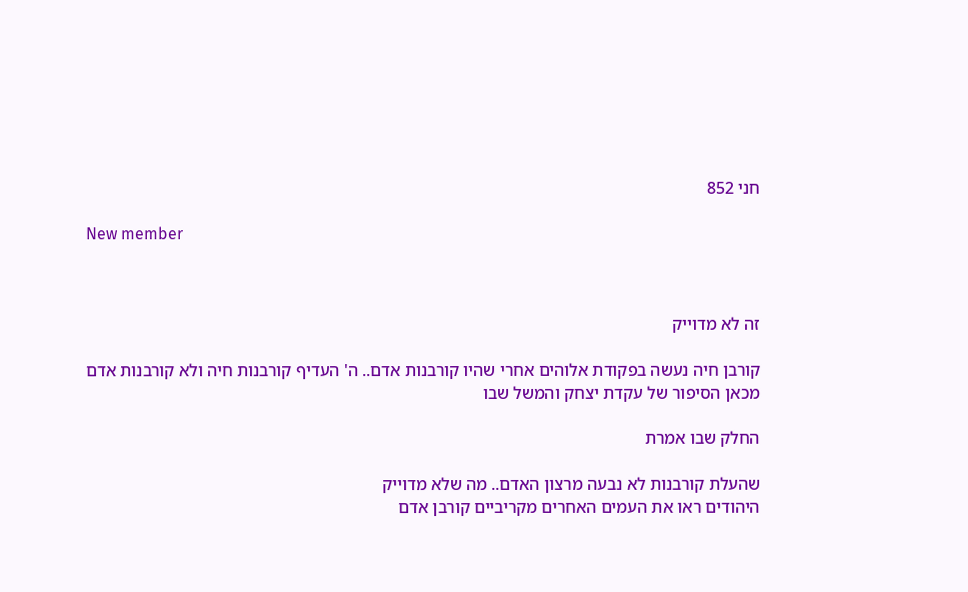חני 852

New member



זה לא מדוייק

קורבן חיה נעשה בפקודת אלוהים אחרי שהיו קורבנות אדם.. ה' העדיף קורבנות חיה ולא קורבנות אדם
מכאן הסיפור של עקדת יצחק והמשל שבו

החלק שבו אמרת

שהעלת קורבנות לא נבעה מרצון האדם.. מה שלא מדוייק
היהודים ראו את העמים האחרים מקריביים קורבן אדם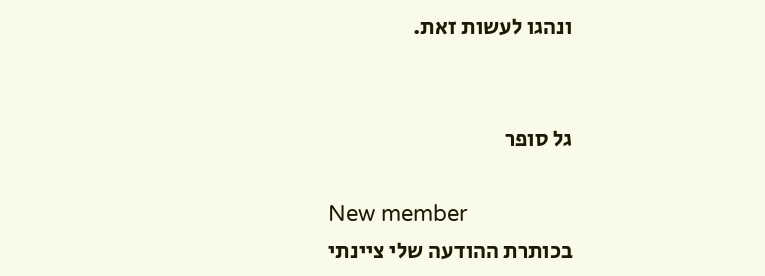ונהגו לעשות זאת.


גל סופר

New member
בכותרת ההודעה שלי ציינתי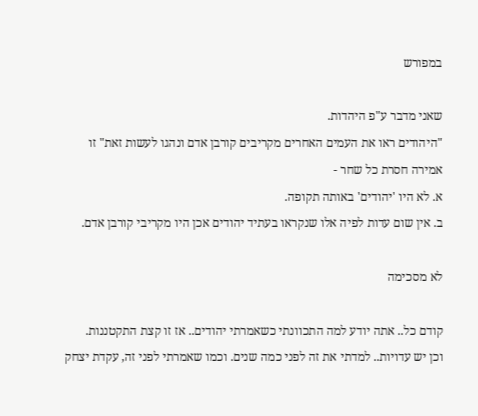במפורש

שאני מדבר ע"פ היהדות.
"היהודים ראו את העמים האחרים מקריבים קורבן אדם ונהגו לעשות זאת" זו אמירה חסרת כל שחר -
א. לא היו 'יהודים' באותה תקופה.
ב. אין שום עדות לפיה אלו שנקראו בעתיד יהודים אכן היו מקריבי קורבן אדם.

לא מסכימה

קודם כל.. אתה יודע למה התכוונתי כשאמרתי יהודים.. אז זו קצת התקטננות.
וכן יש עדויות.. למדתי את זה לפני כמה שנים. וכמו שאמרתי לפני זה, עקדת יצחק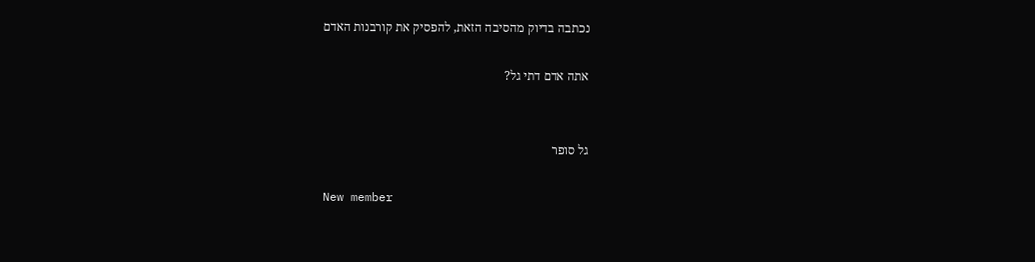נכתבה בדיוק מהסיבה הזאת, להפסיק את קורבנות האדם

אתה אדם דתי גל?


גל סופר

New member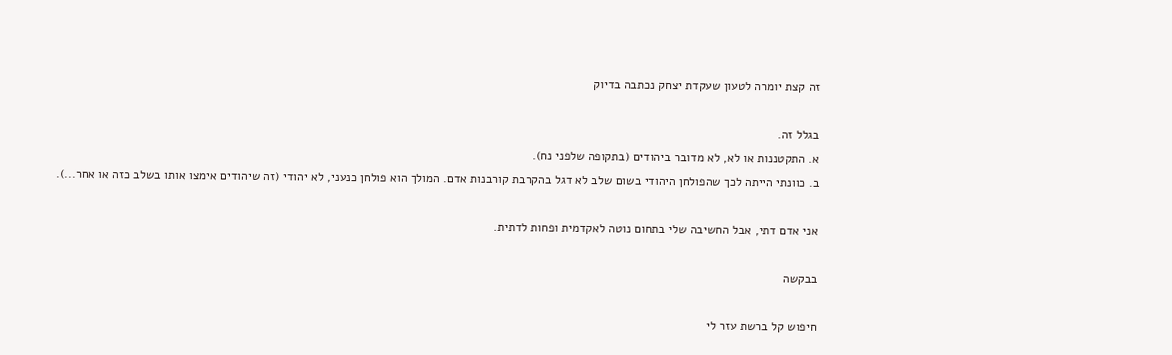זה קצת יומרה לטעון שעקדת יצחק נכתבה בדיוק

בגלל זה.
א. התקטננות או לא, לא מדובר ביהודים (בתקופה שלפני נח).
ב. כוונתי הייתה לכך שהפולחן היהודי בשום שלב לא דגל בהקרבת קורבנות אדם. המולך הוא פולחן כנעני, לא יהודי (זה שיהודים אימצו אותו בשלב כזה או אחר...).

אני אדם דתי, אבל החשיבה שלי בתחום נוטה לאקדמית ופחות לדתית.

בבקשה

חיפוש קל ברשת עזר לי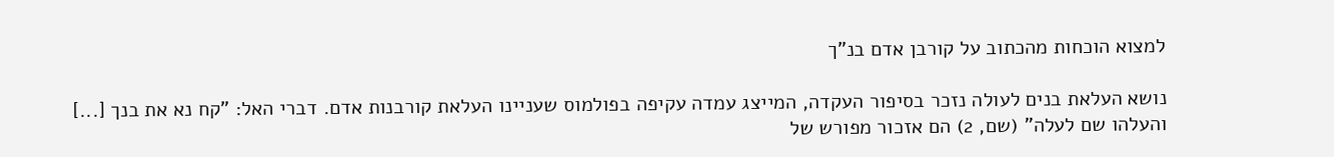למצוא הוכחות מהכתוב על קורבן אדם בנ"ך

נושא העלאת בנים לעולה נזכר בסיפור העקדה, המייצג עמדה עקיפה בפולמוס שעניינו העלאת קורבנות אדם. דברי האל: "קח נא את בנך [...] והעלהו שם לעלה" (שם, 2) הם אזכור מפורש של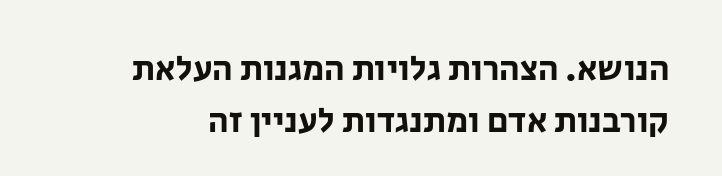הנושא. הצהרות גלויות המגנות העלאת קורבנות אדם ומתנגדות לעניין זה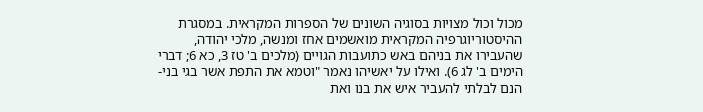מכול וכול מצויות בסוגיה השונים של הספרות המקראית. במסגרת ההיסטוריוגרפיה המקראית מואשמים אחז ומנשה, מלכי יהודה, שהעבירו את בניהם באש כתועבות הגויים (מלכים ב' טז 3, כא 6; דברי הימים ב' לג 6). ואילו על יאשיהו נאמר "וטמא את התפת אשר בגי בני-הנם לבלתי להעביר איש את בנו ואת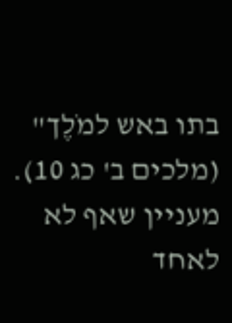בתו באש למֹלֶך" (מלכים ב' כג 10). מעניין שאף לא לאחד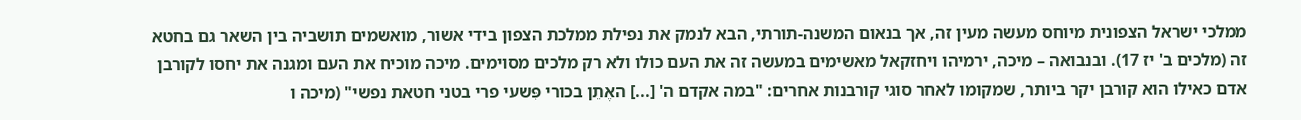ממלכי ישראל הצפונית מיוחס מעשה מעין זה, אך בנאום המשנה-תורתי, הבא לנמק את נפילת ממלכת הצפון בידי אשור, מואשמים תושביה בין השאר גם בחטא זה (מלכים ב' יז 17). ובנבואה – מיכה, ירמיהו ויחזקאל מאשימים במעשה זה את העם כולו ולא רק מלכים מסוימים. מיכה מוכיח את העם ומגנה את יחסו לקורבן אדם כאילו הוא קורבן יקר ביותר, שמקומו לאחר סוגי קורבנות אחרים: "במה אקדם ה' [...] האֶתֵן בכורי פִּשעי פרי בטני חטאת נפשי" (מיכה ו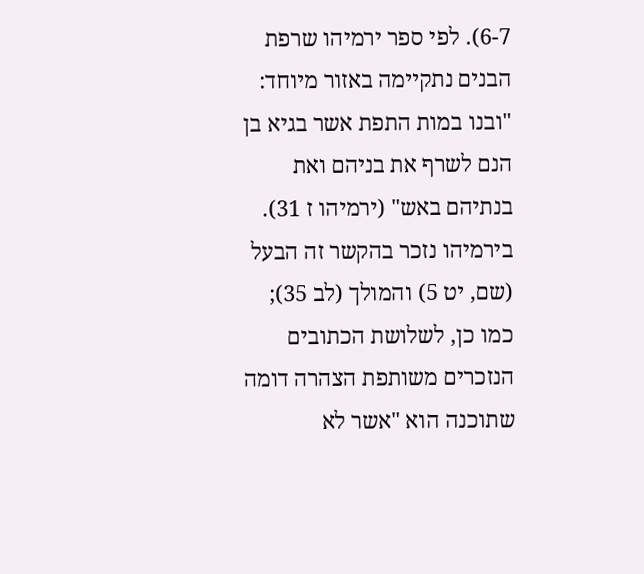6-7). לפי ספר ירמיהו שרפת הבנים נתקיימה באזור מיוחד: "ובנו במות התפת אשר בגיא בן הנם לשרף את בניהם ואת בנתיהם באש" (ירמיהו ז 31). בירמיהו נזכר בהקשר זה הבעל (שם, יט 5) והמולך (לב 35); כמו כן, לשלושת הכתובים הנזכרים משותפת הצהרה דומה שתוכנה הוא "אשר לא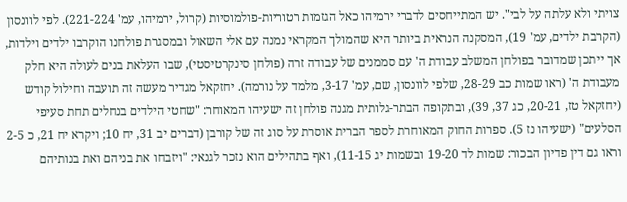צויתי ולא עלתה על לבי". יש המתייחסים לדברי ירמיהו כאל הגזמות רטוריות-פולמוסיות (קרול, ירמיהו, עמ' 221-224). לפי לוונסון (הקרבת ילדים, עמ' 19), המסקנה הנראית ביותר היא שהמולך המקראי נמנה עם אלי השאול ובמסגרת פולחנו הוקרבו ילדים וילדות, אך ייתכן שמדובר בפולחן המשלב עבודת ה' עם סממנים של עבודה זרה (פולחן סינקרטיסטי), שבו העלאת בנים לעולה היא חלק מעבודת ה' (ראו שמות כב 28-29, שלפי לוונסון, שם, עמ' 3-17, מלמד על נורמה). יחזקאל מגדיר מעשה זה תועבה וחילול קודש (יחזקאל טז, 20-21, כג 37, 39), ובתקופה הבתר-גלותית מגנה פולחן זה ישעיהו המאוחר: "שחטי הילדים בנחלים תחת סעיפי הסלעים" (ישעיהו נז 5). ספרות החוק המאוחרת לספר הברית אוסרת על סוג זה של קורבן (דברים יב 31, יח 10; ויקרא יח 21, כ 2-5 וראו גם דין פדיון הבכור: שמות לד 19-20 ובשמות יג 11-15), ואף בתהילים הוא נזכר לגנאי: "ויזבחו את בניהם ואת בנותיהם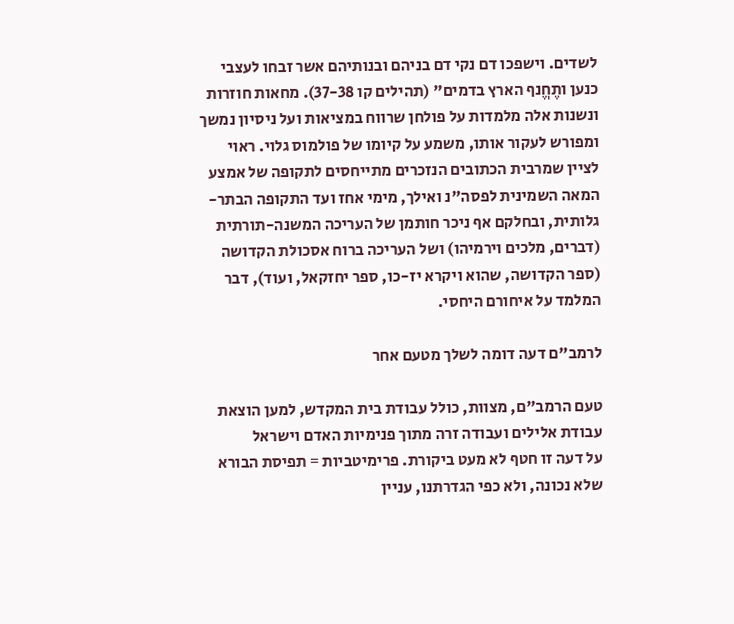לשדים. וישפכו דם נקי דם בניהם ובנותיהם אשר זבחו לעצבי כנען ותֶחֱנף הארץ בדמים" (תהילים קו 37-38). מחאות חוזרות ונשנות אלה מלמדות על פולחן שרווח במציאות ועל ניסיון נמשך ומפורש לעקור אותו, משמע על קיומו של פולמוס גלוי. ראוי לציין שמרבית הכתובים הנזכרים מתייחסים לתקופה של אמצע המאה השמינית לפסה"נ ואילך, מימי אחז ועד התקופה הבתר-גלותית, ובחלקם אף ניכר חותמן של העריכה המשנה-תורתית (דברים, מלכים וירמיהו) ושל העריכה ברוח אסכולת הקדושה (ספר הקדושה, שהוא ויקרא יז-כו, ספר יחזקאל, ועוד), דבר המלמד על איחורם היחסי.

לרמב"ם דעה דומה לשלך מטעם אחר

טעם הרמב"ם, מצוות, כולל עבודת בית המקדש, למען הוצאת עבודת אלילים ועבודה זרה מתוך פנימיות האדם וישראל
על דעה זו חטף לא מעט ביקורת. פרימיטביות = תפיסת הבורא שלא נכונה, ולא כפי הגדרתנו, עניין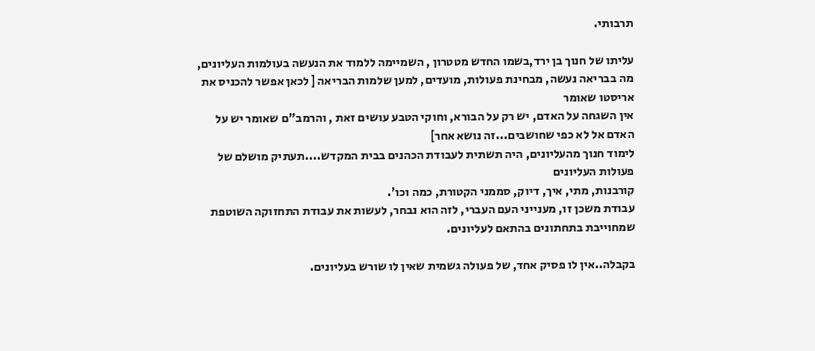תרבותי.

עליתו של חנוך בן ירד,בשמו החדש מטטרון , השמיימה ללמוד את הנעשה בעולמות העליונים,
מה בבריאה נעשה, מבחינת פעולות, מועדים, למען שלמות הבריאה [ לכאן אפשר להכניס את אריסטו שאומר
אין השגחה על האדם, יש רק על הבורא, וחוקי הטבע עושים זאת , והרמב"ם שאומר יש על האדם אל לא כפי שחושבים...זה נושא אחר]
לימוד חנוך מהעליונים, היה תשתית לעבודת הכהנים בבית המקדש....תעתיק מושלם של פעולות העליונים
קורבנות, מתי, איך, דיוק, סממני הקטורת, כמה וכו'.
עבודת משכן זו, מענייני העם העברי, לזה הוא נבחר, לעשות את עבודת התחזוקה השוטפת שמחוייבת בתחתונים בהתאם לעליונים.

בקבלה..אין לו פסיק אחד, של פעולה גשמית שאין לו שורש בעליונים.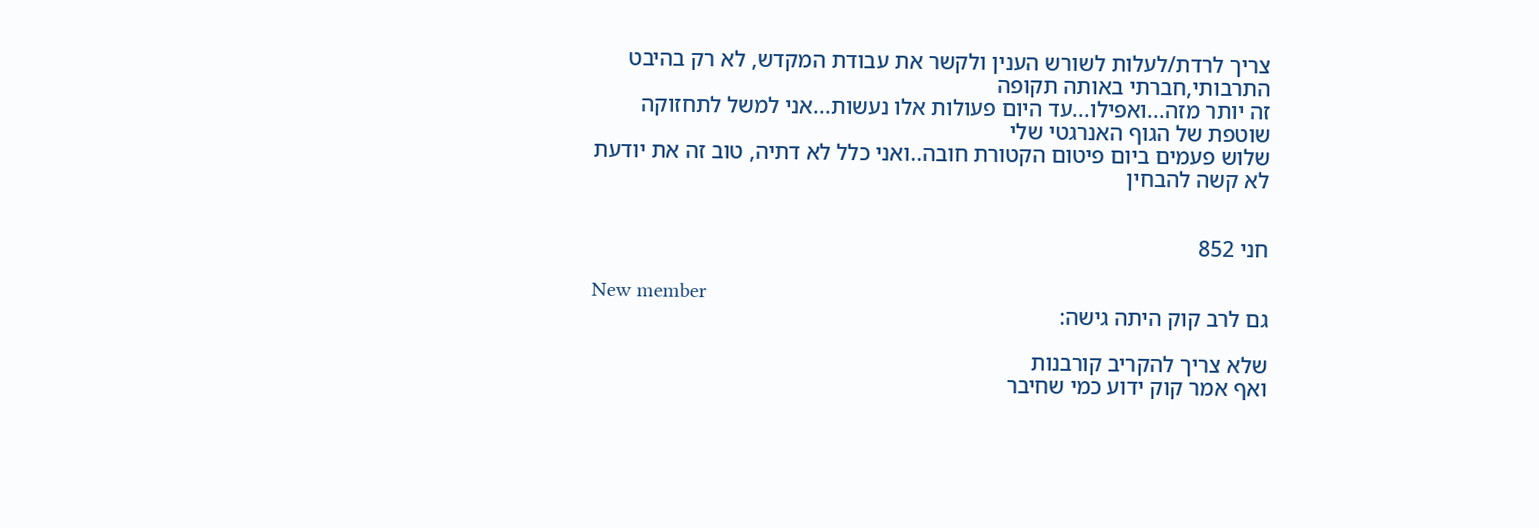צריך לרדת/לעלות לשורש הענין ולקשר את עבודת המקדש, לא רק בהיבט התרבותי,חברתי באותה תקופה
זה יותר מזה...ואפילו...עד היום פעולות אלו נעשות...אני למשל לתחזוקה שוטפת של הגוף האנרגטי שלי
שלוש פעמים ביום פיטום הקטורת חובה..ואני כלל לא דתיה, טוב זה את יודעת לא קשה להבחין


חני 852

New member
גם לרב קוק היתה גישה:

שלא צריך להקריב קורבנות
ואף אמר קוק ידוע כמי שחיבר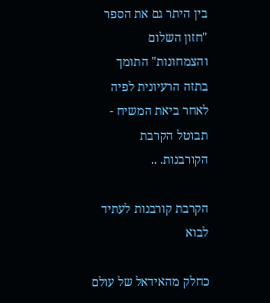בין היתר גם את הספר "חזון השלום והצמחונות" התומך בתזה הרעיונית לפיה לאחר ביאת המשיח - תבוטל הקרבת הקורבנות. ..

הקרבת קורבנות לעתיד לבוא

כחלק מהאידאל של עולם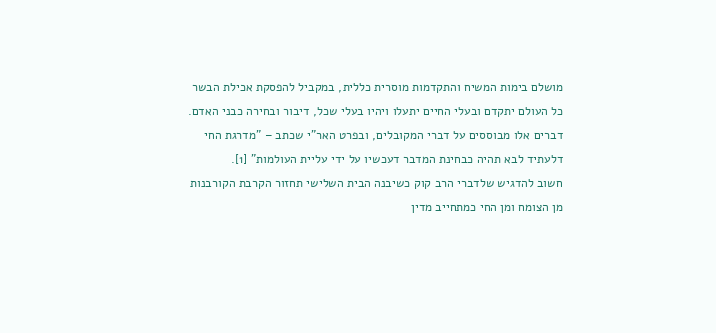מושלם בימות המשיח והתקדמות מוסרית כללית, במקביל להפסקת אכילת הבשר כל העולם יתקדם ובעלי החיים יתעלו ויהיו בעלי שכל, דיבור ובחירה כבני האדם. דברים אלו מבוססים על דברי המקובלים, ובפרט האר"י שכתב – "מדרגת החי דלעתיד לבא תהיה כבחינת המדבר דעכשיו על ידי עליית העולמות" [1].
חשוב להדגיש שלדברי הרב קוק כשיבנה הבית השלישי תחזור הקרבת הקורבנות מן הצומח ומן החי כמתחייב מדין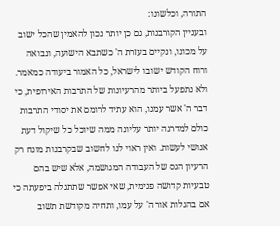התורה, וכלשונו:
ובעניין הקורבנות, גם כן יותר נכון להאמין שהכל ישוב על מכונו, ונקיים בעזרת ה' כשתבא הישועה, ונבואה ורוח הקודש ישובו לישראל, כל האמור ביעודה כמאמר. ולא נתפעל ביותר מהרעיונות של התרבות האירופית, כי דבר ה' אשר עִמנו, הוא עתיד לרומם את יסודי התרבות כולם למדרגה יותר עליונה ממה שיוכל כל שיקול דעת אנושי לעשות. ואין ראוי לנו לחשוב שבקרבנות מונח רק הרעיון הגס של העבודה המגושמה, אלא שיש בהם טבעיות קדושה פנימית, שאי אפשר שתתגלה ביפעתה כי אם בהגלות אור ה' על עמו, ותחיה מקודשת תשוב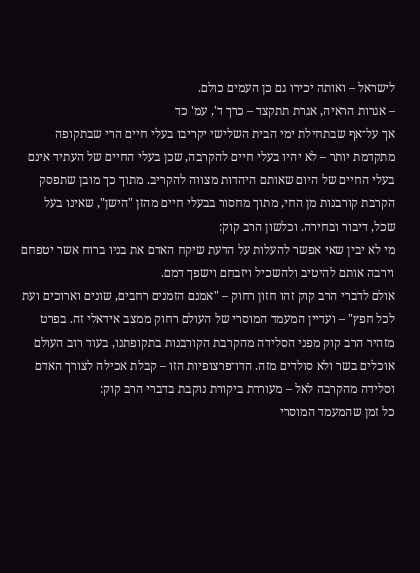לישראל – ואותה יכירו גם כן העמים כולם.
– אגרות הראיה, אגרת תתקצד – כרך ד', עמ' כד
אך על־אף שבתחילת ימי הבית השלישי יקריבו בעלי חיים הרי שבתקופה מתקדמת יותר – לא יהיו בעלי חיים להקרבה, שכן בעלי החיים של העתיד אינם בעלי החיים של היום שאותם היהדות מצווה להקריב. מתוך כך מובן שתפסק הקרבת קורבנות מן החי, מתוך מחסור בבעלי חיים מהזן "הישן", שאינו בעל שכל, דיבור ובחירה. וכלשון הרב קוק:
מי לא יבין שאי אפשר להעלות על הדעת שיקח האדם את בניו ברוח אשר יטפחם וירבה אותם להיטיב ולהשכיל ויזבחם וישפך דמם.
אולם לדברי הרב קוק זהו חזון רחוק – "אמנם הזמנים רחבים, שונים וארוכים ועת לכל חפץ" – ועדיין המעמד המוסרי של העולם רחוק ממצב אידאלי זה. בפרט מזהיר הרב קוק מפני הסלידה מהקרבת הקורבנות בתקופתנו, בעוד רוב העולם אוכלים בשר ולא סולדים מזה. הדו־פרצופיות הזו – קבלת אכילה לצורך האדם וסלידה מהקרבה לאל – מעוררת ביקורת נוקבת בדברי הרב קוק:
כל זמן שהמעמד המוסרי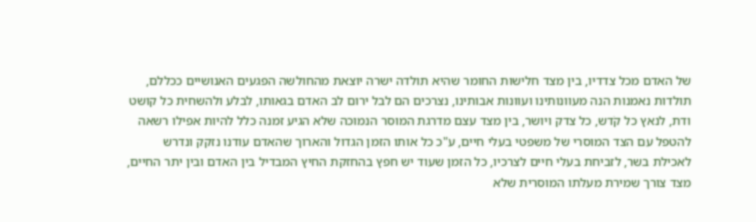של האדם מכל צדדיו, בין מצד חלישות החומר שהיא תולדה ישרה יוצאת מהחולשה הפגעים האנושיים ככללם, תולדות נאמנות הנה מעוונותינו ועוונות אבותינו, נצרכים הם לבל ירום לב האדם בגאותו, לבלע ולהשחית כל קושט ודת, לנאץ כל קֹדש, כל צדק ויושר, בין מצד עצם מדרגת המוסר הנמוכה שלא הגיע זמנה כלל להיות אפילו רשאה להטפל עם הצד המוסרי של משפטי בעלי חיים, ע"כ כל אותו הזמן הגדול והארוך שהאדם עודנו נזקק ונדרש לאכילת בשר, לזביחת בעלי חיים לצרכיו, כל הזמן שעוד יש חפץ בהחזקת החיץ המבדיל בין האדם ובין יתר החיים, מצד צורך שמירת מעלתו המוסרית שלא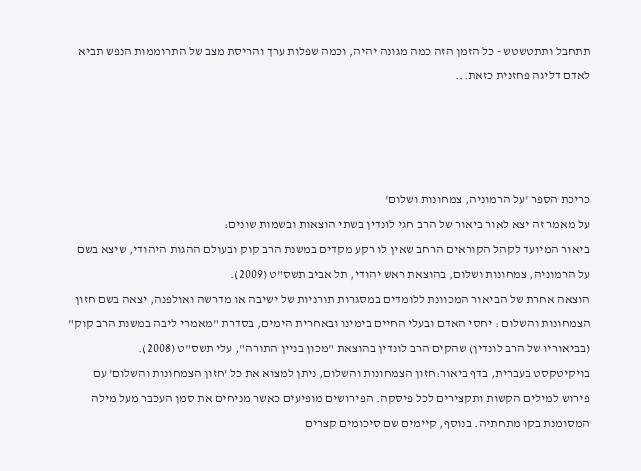תתחבל ותתטשטש - כל הזמן הזה כמה מגונה יהיה, וכמה שפלות ערך והריסת מצב של התרוממות הנפש תביא לאדם דליגה פחזנית כזאת...




כריכת הספר 'על הרמוניה, צמחונות ושלום'
על מאמר זה יצא לאור ביאור של הרב חגי לונדין בשתי הוצאות ובשמות שונים:
ביאור המיועד לקהל הקוראים הרחב שאין לו רקע מקדים במשנת הרב קוק ובעולם ההגות היהודי, שיצא בשם על הרמוניה, צמחונות ושלום, בהוצאת ראש יהודי, תל אביב תשס"ט (2009).
הוצאה אחרת של הביאור המכוונת ללומדים במסגרות תורניות של ישיבה או מדרשה ואולפנה, יצאה בשם חזון הצמחונות והשלום : יחסי האדם ובעלי החיים בימינו ובאחרית הימים, בסדרת "מאמרי ליבה במשנת הרב קוק" (בביאוריו של הרב לונדין) שהקים הרב לונדין בהוצאת "מכון בניין התורה", עלי תשס"ט (2008).
בויקיטקסט בעברית, בדף ביאור:חזון הצמחונות והשלום, ניתן למצוא את כל 'חזון הצמחונות והשלום' עם פירוש למילים הקשות ותקצירים לכל פיסקה. הפירושים מופיעים כאשר מניחים את סמן העכבר מעל מילה המסומנת בקו מתחתיה. בנוסף, קיימים שם סיכומים קצרים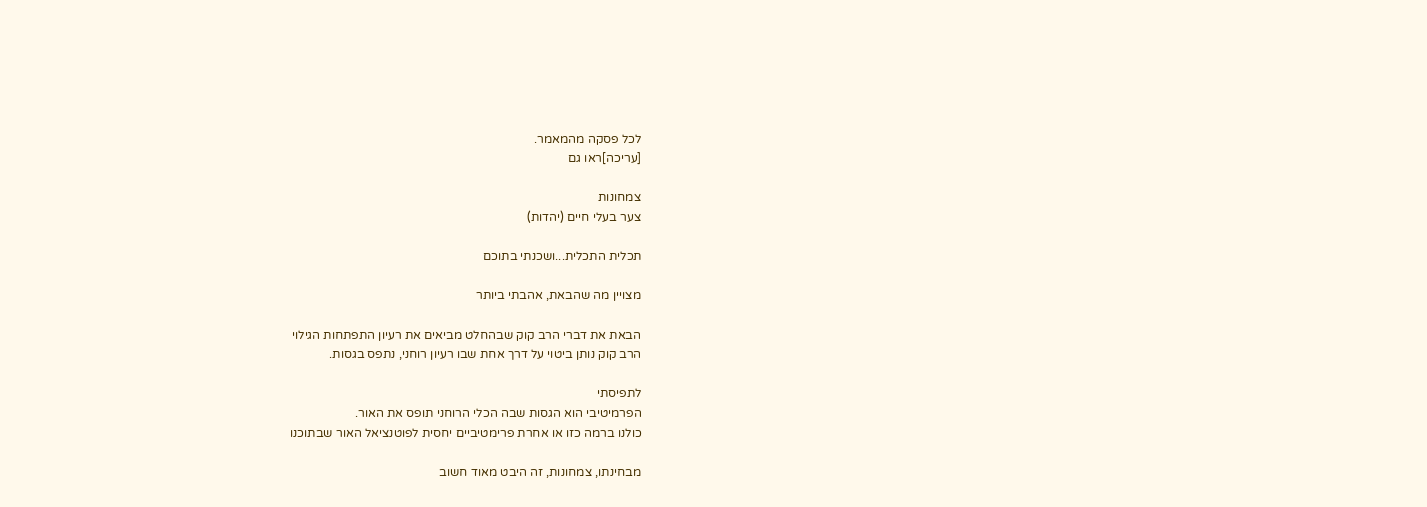לכל פסקה מהמאמר.
[עריכה]ראו גם

צמחונות
צער בעלי חיים (יהדות)

תכלית התכלית...ושכנתי בתוכם

מצויין מה שהבאת, אהבתי ביותר

הבאת את דברי הרב קוק שבהחלט מביאים את רעיון התפתחות הגילוי
הרב קוק נותן ביטוי על דרך אחת שבו רעיון רוחני, נתפס בגסות.

לתפיסתי
הפרמיטיבי הוא הגסות שבה הכלי הרוחני תופס את האור.
כולנו ברמה כזו או אחרת פרימטיביים יחסית לפוטנציאל האור שבתוכנו

מבחינתו, צמחונות, זה היבט מאוד חשוב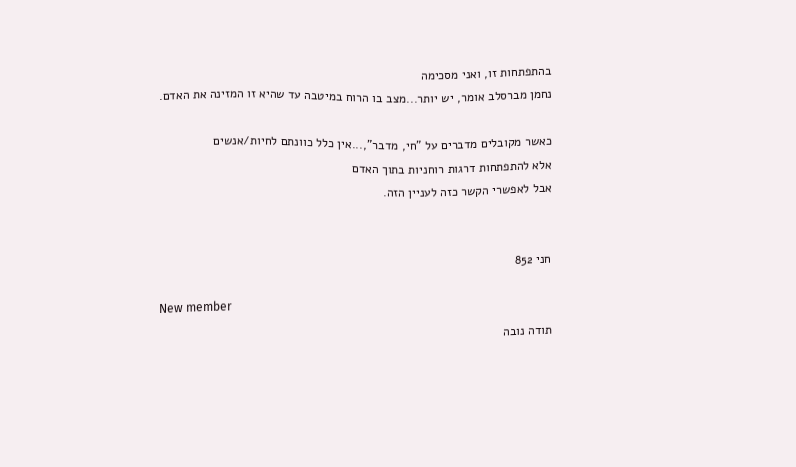בהתפתחות זו, ואני מסכימה
נחמן מברסלב אומר, יש יותר...מצב בו הרוח במיטבה עד שהיא זו המזינה את האדם.

כאשר מקובלים מדברים על "חי, מדבר",...אין כלל כוונתם לחיות/אנשים
אלא להתפתחות דרגות רוחניות בתוך האדם
אבל לאפשרי הקשר כזה לעניין הזה.


חני 852

New member
תודה נובה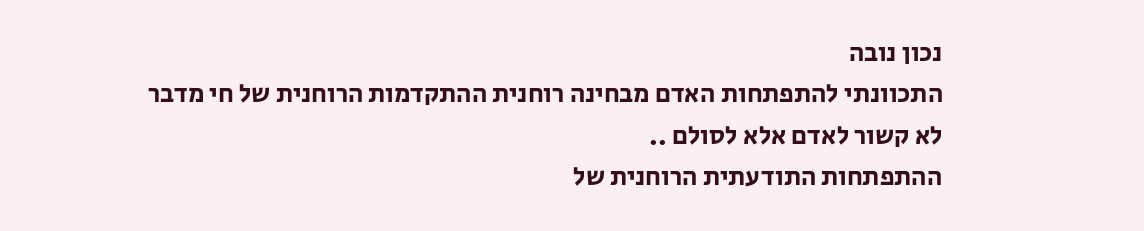נכון נובה
התכוונתי להתפתחות האדם מבחינה רוחנית ההתקדמות הרוחנית של חי מדבר
לא קשור לאדם אלא לסולם ..
ההתפתחות התודעתית הרוחנית של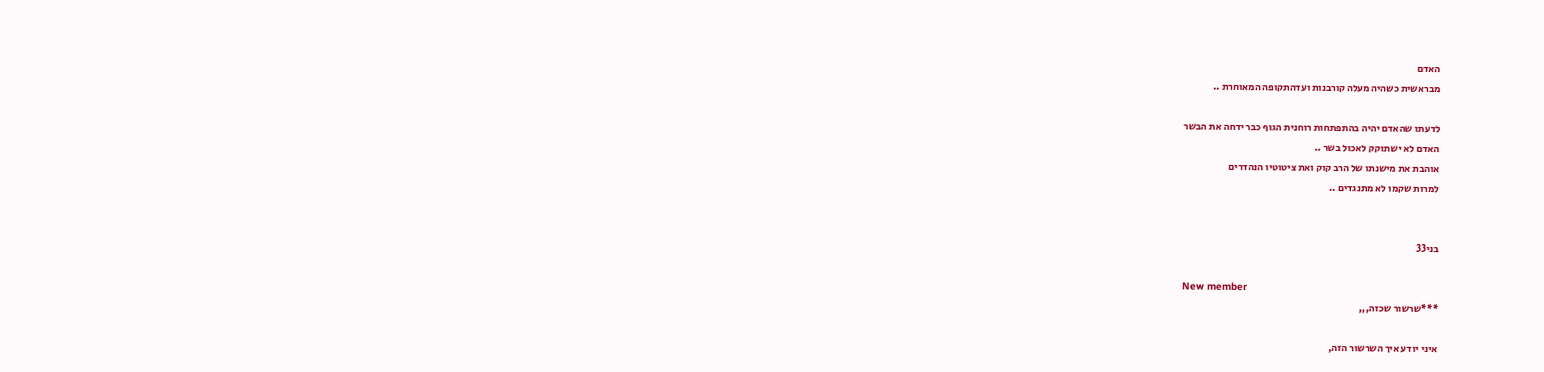האדם
מבראשית כשהיה מעלה קורבנות ועדהתקופה המאוחרת ..

לדעתו שהאדם יהיה בהתפתחות רוחנית הגוף כבר ידחה את הבשר
האדם לא ישתוקק לאכול בשר ..
אוהבת את מישנתו של הרב קוק ואת ציטוטיו הנהדרים
למרות שקמו לא מתנגדים ..


בני33

New member
***שרשור שכזה,,,

איני יודע איך השרשור הזה,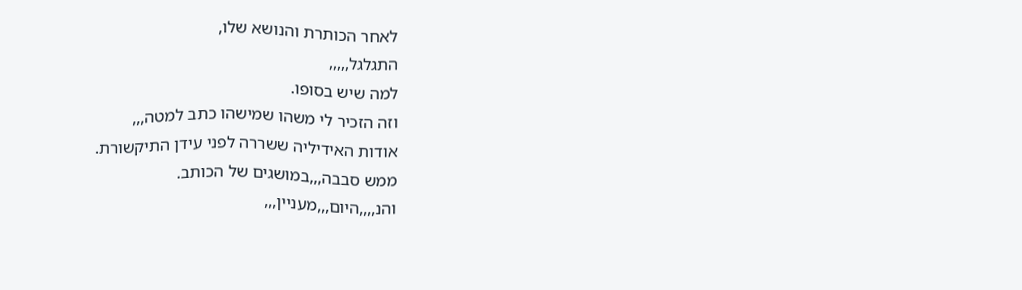לאחר הכותרת והנושא שלו,
התגלגל,,,,,
למה שיש בסופו.
וזה הזכיר לי משהו שמישהו כתב למטה,,,
אודות האידיליה ששררה לפני עידן התיקשורת.
ממש סבבה,,,במושגים של הכותב.
והנ,,,,היום,,,מעניין,,,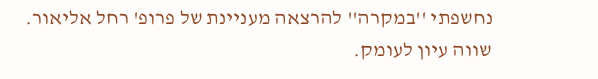נחשפתי ''במקרה'' להרצאה מעניינת של פרופ' רחל אליאור.
שווה עיון לעומק.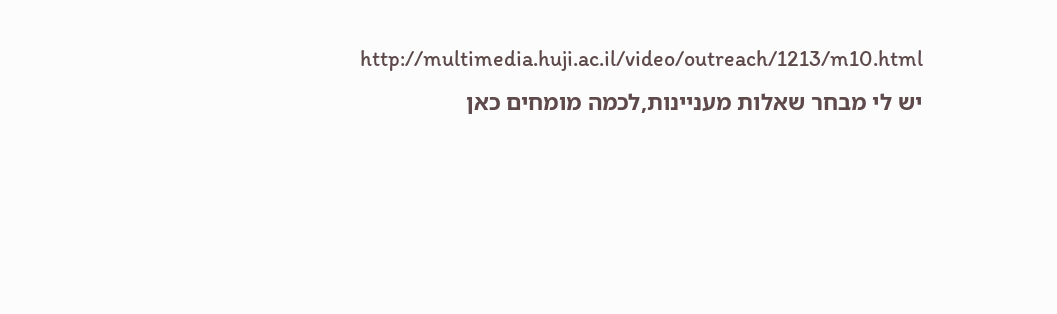http://multimedia.huji.ac.il/video/outreach/1213/m10.html
יש לי מבחר שאלות מעניינות,לכמה מומחים כאן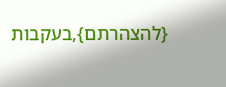{להצהרתם},בעקבות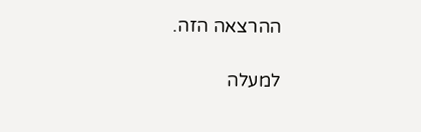ההרצאה הזה.

למעלה